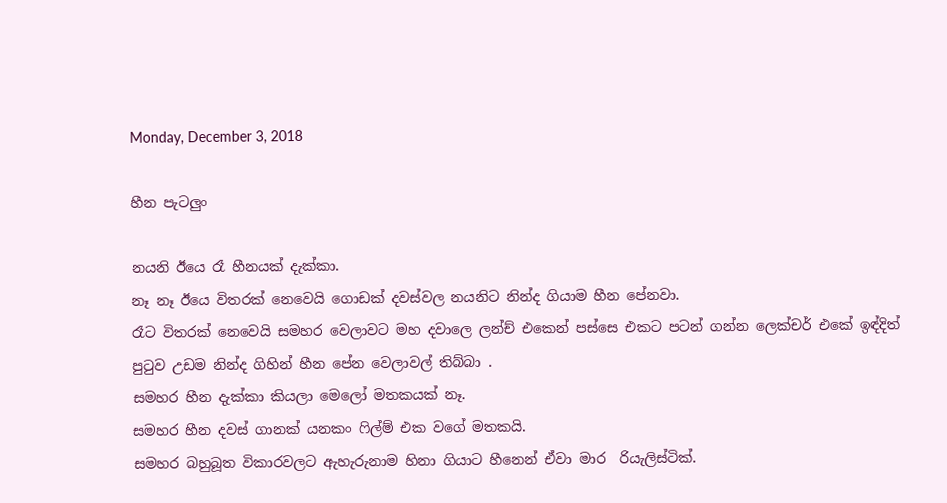Monday, December 3, 2018

හීන පැටලුං

නයනි ඊයෙ රෑ හීනයක් දැක්කා.
නෑ නෑ ඊයෙ විතරක් නෙවෙයි ගොඩක් දවස්වල නයනිට නින්ද ගියාම හීන පේනවා.
රෑට විතරක් නෙවෙයි සමහර වෙලාවට මහ දවාලෙ ලන්ච් එකෙන් පස්සෙ එකට පටන් ගන්න ලෙක්චර් එකේ ඉඳ්දිත්  පුටුව උඩම නින්ද ගිහින් හීන පේන වෙලාවල් තිබ්බා .
සමහර හීන දැක්කා කියලා මෙලෝ මතකයක් නෑ.
සමහර හීන දවස් ගානක් යනකං ෆිල්ම් එක වගේ මතකයි.
සමහර බහුබූත විකාරවලට ඇහැරුනාම හිනා ගියාට හීනෙන් ඒවා මාර  රියැලිස්ටික්.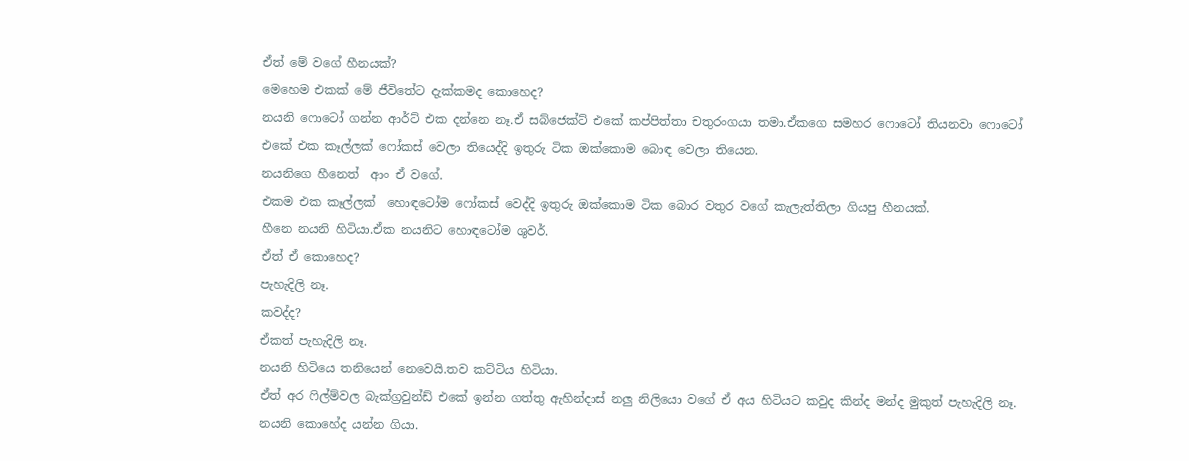ඒත් මේ වගේ හීනයක්?
මෙහෙම එකක් මේ ජීවිතේට දැක්කමද කොහෙද?
නයනි ෆොටෝ ගන්න ආර්ට් එක දන්නෙ නෑ.ඒ සබ්ජෙක්ට් එකේ කප්පිත්තා චතුරංගයා තමා.ඒකගෙ සමහර ෆොටෝ තියනවා ෆොටෝ එකේ එක කෑල්ලක් ෆෝකස් වෙලා තියෙද්දි ඉතුරු ටික ඔක්කොම බොඳ වෙලා තියෙන.
නයනිගෙ හීනෙත්  ආං ඒ වගේ.
එකම එක කෑල්ලක්  හොඳටෝම ෆෝකස් වෙද්දි ඉතුරු ඔක්කොම ටික බොර වතුර වගේ කැලැත්තිලා ගියපු හීනයක්.
හීනෙ නයනි හිටියා.ඒක නයනිට හොඳටෝම ශුවර්.
ඒත් ඒ කොහෙද?
පැහැදිලි නෑ.
කවද්ද?
ඒකත් පැහැදිලි නෑ.
නයනි හිටියෙ තනියෙන් නෙවෙයි.තව කට්ටිය හිටියා.
ඒත් අර ෆිල්ම්වල බැක්ග්‍රවුන්ඩ් එකේ ඉන්න ගත්තු ඇහින්දාස් නලු නිලියො වගේ ඒ අය හිටියට කවුද කින්ද මන්ද මුකුත් පැහැදිලි නෑ.
නයනි කොහේද යන්න ගියා.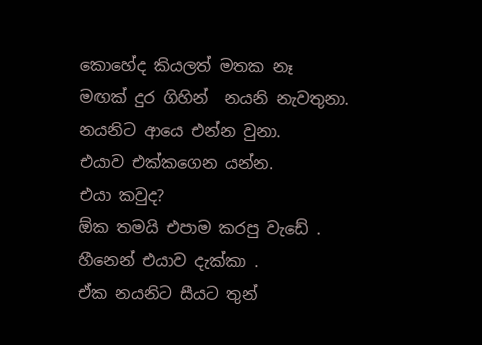කොහේද කියලත් මතක නෑ
මඟක් දුර ගිහින්  නයනි නැවතුනා.
නයනිට ආයෙ එන්න වුනා.
එයාව එක්කගෙන යන්න.
එයා කවුද?
ඕක තමයි එපාම කරපු වැඩේ .
හීනෙන් එයාව දැක්කා .
ඒක නයනිට සීයට තුන්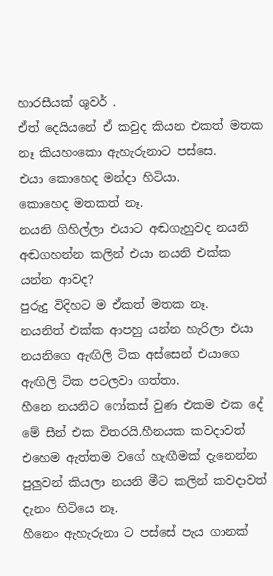හාරසීයක් ශුවර් .
ඒත් දෙයියනේ ඒ කවුද කියන එකත් මතක නෑ කියහංකො ඇහැරුනාට පස්සෙ.
එයා කොහෙද මන්දා හිටියා.
කොහෙද මතකත් නෑ.
නයනි ගිහිල්ලා එයාට අඬගැහුවද නයනි අඬගහන්න කලින් එයා නයනි එක්ක යන්න ආවද?
පුරුදු විදිහට ම ඒකත් මතක නෑ.
නයනිත් එක්ක ආපහු යන්න හැරිලා එයා නයනිගෙ ඇඟිලි ටික අස්සෙන් එයාගෙ ඇඟිලි ටික පටලවා ගත්තා.
හීනෙ නයනිට ෆෝකස් වුණ එකම එක දේ මේ සීන් එක විතරයි.හීනයක කවදාවත් එහෙම ඇත්තම වගේ හැඟීමක් දැනෙන්න පුලුවන් කියලා නයනි මීට කලින් කවදාවත් දැනං හිටියෙ නෑ.
හීනෙං ඇහැරුනා ට පස්සේ පැය ගානක්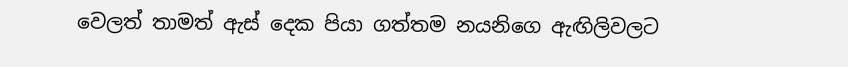වෙලත් තාමත් ඇස් දෙක පියා ගත්තම නයනිගෙ ඇඟිලිවලට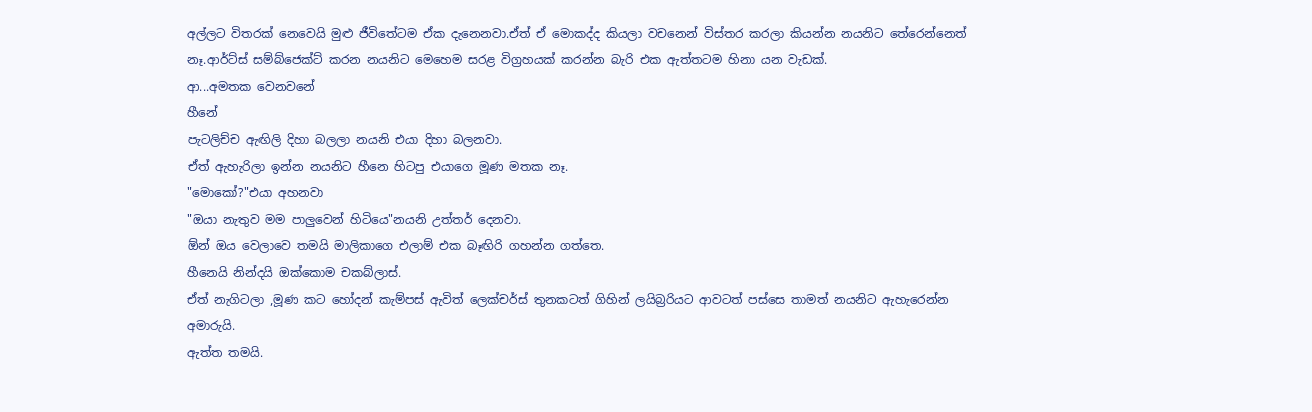අල්ලට විතරක් නෙවෙයි මුළු ජීවිතේටම ඒක දැනෙනවා.ඒත් ඒ මොකද්ද කියලා වචනෙන් විස්තර කරලා කියන්න නයනිට තේරෙන්නෙත් නෑ.ආර්ට්ස් සම්බ්ජෙක්ට් කරන නයනිට මෙහෙම සරළ විග්‍රහයක් කරන්න බැරි එක ඇත්තටම හිනා යන වැඩක්.
ආ...අමතක වෙනවනේ
හීනේ
පැටලිච්ච ඇඟිලි දිහා බලලා නයනි එයා දිහා බලනවා.
ඒත් ඇහැරිලා ඉන්න නයනිට හීනෙ හිටපු එයාගෙ මූණ මතක නෑ.
"මොකෝ?"එයා අහනවා
"ඔයා නැතුව මම පාලුවෙන් හිටියෙ"නයනි උත්තර් දෙනවා.
ඕන් ඔය වෙලාවෙ තමයි මාලිකාගෙ එලාම් එක බෑඟිරි ගහන්න ගත්තෙ.
හීනෙයි නින්දයි ඔක්කොම චකබ්ලාස්.
ඒත් නැගිටලා ,මූණ කට හෝදන් කැම්පස් ඇවිත් ලෙක්චර්ස් තුනකටත් ගිහින් ලයිබ්‍රරියට ආවටත් පස්සෙ තාමත් නයනිට ඇහැරෙන්න අමාරුයි.
ඇත්ත තමයි.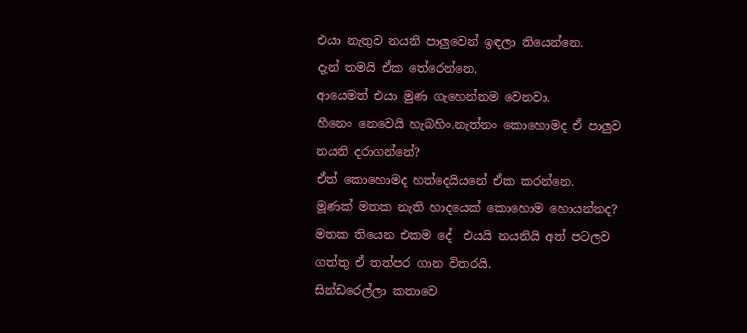එයා නැතුව නයනි පාලුවෙන් ඉඳලා තියෙන්නෙ.
දැන් තමයි ඒක තේරෙන්නෙ.
ආයෙමත් එයා මුණ ගැහෙන්නම වෙනවා.
හීනෙං නෙවෙයි හැබහිං.නැත්නං කොහොමද ඒ පාලුව නයනි දරාගන්නේ?
ඒත් කොහොමද හත්දෙයියනේ ඒක කරන්නෙ.
මූණක් මතක නැති හාදයෙක් කොහොම හොයන්නද?
මතක තියෙන එකම දේ  එයයි නයනියි අත් පටලව ගත්තු ඒ තත්පර ගාන විතරයි.
සින්ඩරෙල්ලා කතාවෙ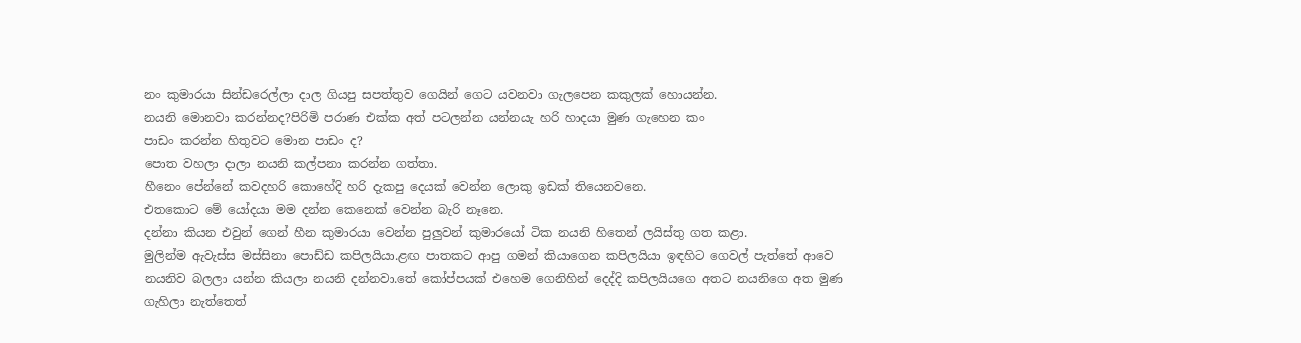නං කුමාරයා සින්ඩරෙල්ලා දාල ගියපු සපත්තුව ගෙයින් ගෙට යවනවා ගැලපෙන කකුලක් හොයන්න.
නයනි මොනවා කරන්නද?පිරිමි පරාණ එක්ක අත් පටලන්න යන්නයැ හරි හාදයා මුණ ගැහෙන කං
පාඩං කරන්න හිතුවට මොන පාඩං ද?
පොත වහලා දාලා නයනි කල්පනා කරන්න ගත්තා.
හීනෙං පේන්නේ කවදහරි කොහේදි හරි දැකපු දෙයක් වෙන්න ලොකු ඉඩක් තියෙනවනෙ.
එතකොට මේ යෝදයා මම දන්න කෙනෙක් වෙන්න බැරි නෑනෙ.
දන්නා කියන එවුන් ගෙන් හීන කුමාරයා වෙන්න පුලුවන් කුමාරයෝ ටික නයනි හිතෙන් ලයිස්තු ගත කළා.
මුලින්ම ඇවැස්ස මස්සිනා පොඩ්ඩ කපිලයියා.ළඟ පාතකට ආපු ගමන් කියාගෙන කපිලයියා ඉඳහිට ගෙවල් පැත්තේ ආවෙ නයනිව බලලා යන්න කියලා නයනි දන්නවා.තේ කෝප්පයක් එහෙම ගෙනිහින් දෙද්දි කපිලයියගෙ අතට නයනිගෙ අත මුණ ගැහිලා නැත්තෙත්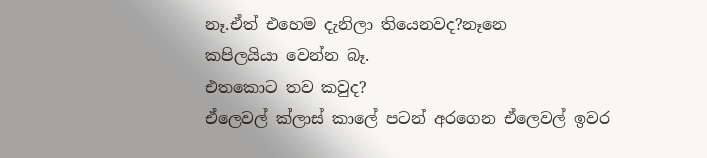නෑ.ඒත් එහෙම දැනිලා තියෙනවද?නෑනෙ
කපිලයියා වෙන්න බෑ.
එතකොට තව කවුද?
ඒලෙවල් ක්ලාස් කාලේ පටන් අරගෙන ඒලෙවල් ඉවර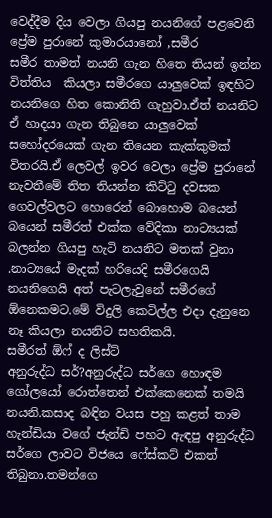වෙද්දීම දිය වෙලා ගියපු නයනිගේ පළවෙනි ප්‍රේම පුරානේ කුමාරයානෝ ,සමීර
සමීර තාමත් නයනි ගැන හිතෙ තියන් ඉන්න විත්තිය  කියලා සමීරගෙ යාලුවෙක් ඉඳහිට නයනිගෙ හිත කොනිති ගැහුවා.ඒත් නයනිට ඒ හාදයා ගැන තිබුනෙ යාලුවෙක් සහෝදරයෙක් ගැන තියෙන කැක්කුමක් විතරයි.ඒ ලෙවල් ඉවර වෙලා ප්‍රේම පුරානේ නැවතීමේ තිත තියන්න කිට්ටු දවසක ගෙවල්වලට හොරෙන් බොහොම බයෙන් බයෙන් සමීරත් එක්ක වේදිකා නාට්‍යයක් බලන්න ගියපු හැටි නයනිට මතක් වුනා .නාට්‍යයේ මැදක් හරියෙදි සමීරගෙයි නයනිගෙයි අත් පැටලැවුනේ සමීරගේ ඕනෙකමට.මේ විදුලි කෙටිල්ල එදා දැනුනෙ නෑ කියලා නයනිට සහතිකයි.
සමීරත් ඕෆ් ද ලිස්ට්
අනුරුද්ධ සර්?අනුරුද්ධ සර්ගෙ හොඳම ගෝලයෝ රොත්තෙන් එක්කෙනෙක් තමයි නයනි.කසාද බඳින වයස පහු කළත් තාම හැන්ඩියා වගේ ජැන්ඩි පහට ඇඳපු අනුරුද්ධ සර්ගෙ ලාවට විජයෙ ෆේස්කට් එකත් තිබුනා.තමන්ගෙ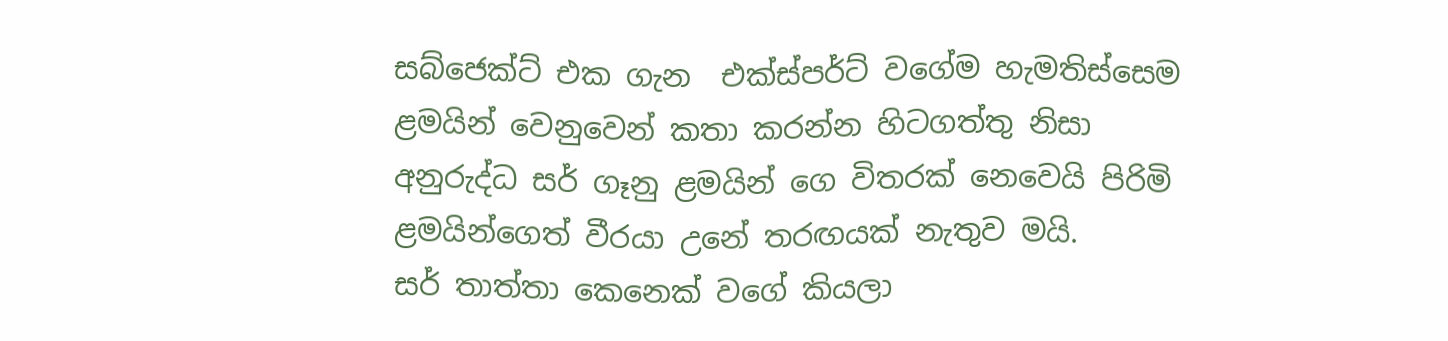සබ්ජෙක්ට් එක ගැන  එක්ස්පර්ට් වගේම හැමතිස්සෙම ළමයින් වෙනුවෙන් කතා කරන්න හිටගත්තු නිසා අනුරුද්ධ සර් ගෑනු ළමයින් ගෙ විතරක් නෙවෙයි පිරිමි ළමයින්ගෙත් වීරයා උනේ තරඟයක් නැතුව මයි.
සර් තාත්තා කෙනෙක් වගේ කියලා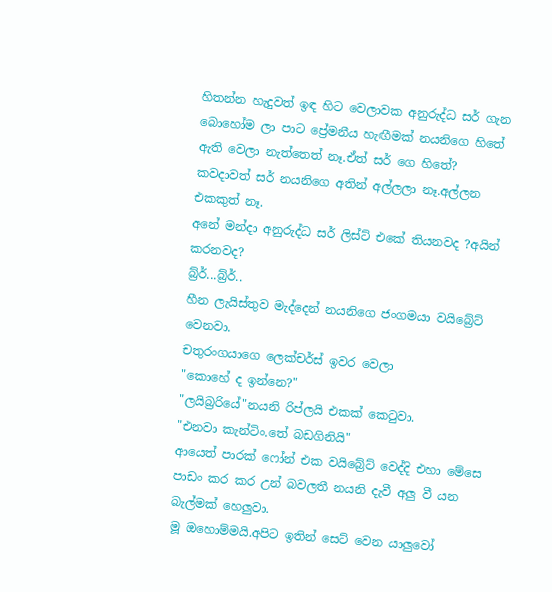හිතන්න හැදුවත් ඉඳ හිට වෙලාවක අනුරුද්ධ සර් ගැන බොහෝම ලා පාට ප්‍රේමනීය හැඟීමක් නයනිගෙ හිතේ ඇති වෙලා නැත්තෙත් නෑ.ඒත් සර් ගෙ හිතේ?
කවදාවත් සර් නයනිගෙ අතින් අල්ලලා නෑ.අල්ලන එකකුත් නෑ.
අනේ මන්දා අනුරුද්ධ සර් ලිස්ට් එකේ තියනවද ?අයින් කරනවද?
බ්‍ර්ර්...බ්‍ර්ර්..
හීන ලැයිස්තුව මැද්දෙන් නයනිගෙ ජංගමයා වයිබ්‍රේට් වෙනවා.
චතුරංගයාගෙ ලෙක්චර්ස් ඉවර වෙලා
"කොහේ ද ඉන්නෙ?"
"ලයිබ්‍රරියේ"නයනි රිප්ලයි එකක් කෙටුවා.
"එනවා කැන්ටිං.තේ බඩගිනියි"
ආයෙත් පාරක් ෆෝන් එක වයිබ්‍රේට් වෙද්දි එහා මේසෙ පාඩං කර කර උන් බවලතී නයනි දැවී අලු වී යන බැල්මක් හෙලුවා.
මූ ඔහොම්මයි.අපිට ඉතින් සෙට් වෙන යාලුවෝ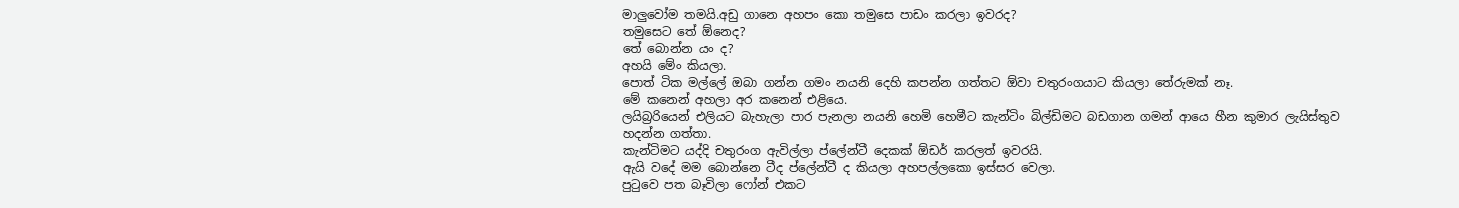මාලුවෝම තමයි.අඩු ගානෙ අහපං කො තමුසෙ පාඩං කරලා ඉවරද?
තමුසෙට තේ ඕනෙද?
තේ බොන්න යං ද?
අහයි මේං කියලා.
පොත් ටික මල්ලේ ඔබා ගන්න ගමං නයනි දෙහි කපන්න ගත්තට ඕවා චතුරංගයාට කියලා තේරුමක් නෑ.
මේ කනෙන් අහලා අර කනෙන් එළියෙ.
ලයිබ්‍රරියෙන් එලියට බැහැලා පාර පැනලා නයනි හෙමි හෙමීට කැන්ටිං බිල්ඩිමට බඩගාන ගමන් ආයෙ හීන කුමාර ලැයිස්තුව හදන්න ගත්තා.
කැන්ටිමට යද්දි චතුරංග ඇවිල්ලා ප්ලේන්ටී දෙකක් ඕඩර් කරලත් ඉවරයි.
ඇයි වදේ මම බොන්නෙ ටීද ප්ලේන්ටී ද කියලා අහපල්ලකො ඉස්සර වෙලා.
පුටුවෙ පත බෑවිලා ෆෝන් එකට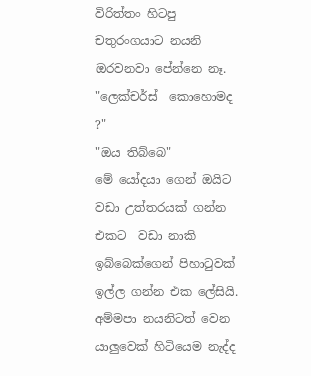විරිත්තං හිටපු චතුරංගයාට නයනි ඔරවනවා පේන්නෙ නෑ.
"ලෙක්චර්ස්  කොහොමද ?"
"ඔය තිබ්බෙ"
මේ යෝදයා ගෙන් ඔයිට වඩා උත්තරයක් ගන්න එකට  වඩා නාකි ඉබ්බෙක්ගෙන් පිහාටුවක් ඉල්ල ගන්න එක ලේසියි.
අම්මපා නයනිටත් වෙන යාලුවෙක් හිටියෙම නැද්ද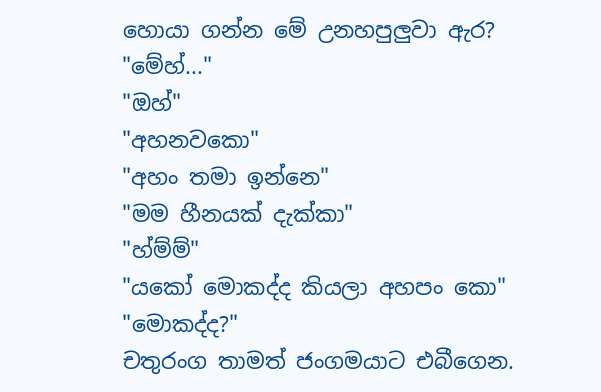හොයා ගන්න මේ උනහපුලුවා ඇර?
"මේහ්..."
"ඔහ්"
"අහනවකො"
"අහං තමා ඉන්නෙ"
"මම හීනයක් දැක්කා"
"හ්ම්ම්"
"යකෝ මොකද්ද කියලා අහපං කො"
"මොකද්ද?"
චතුරංග තාමත් ජංගමයාට එබීගෙන.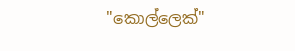"කොල්ලෙක්"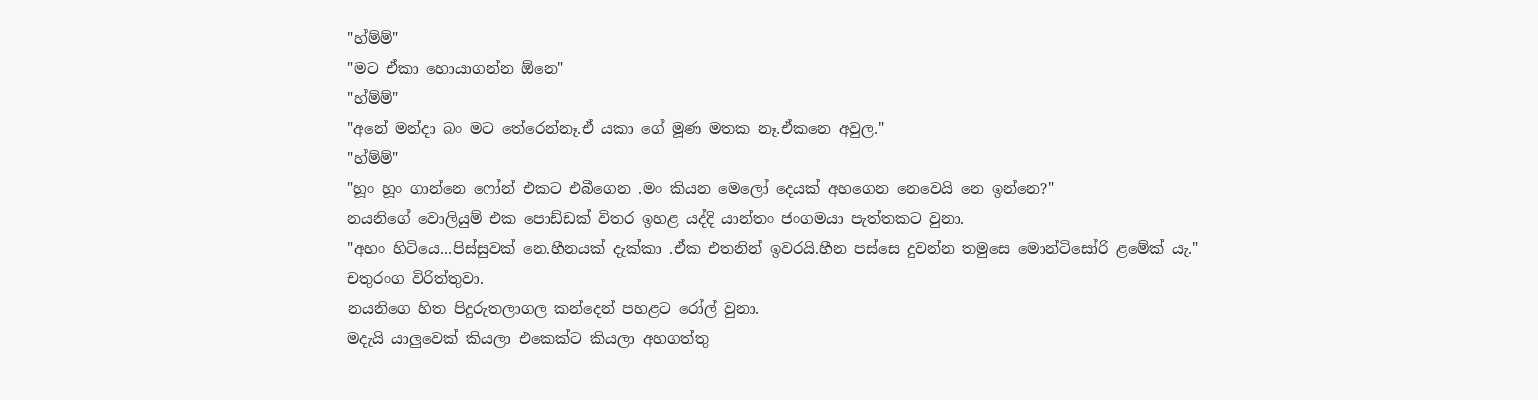"හ්ම්ම්"
"මට ඒකා හොයාගන්න ඕනෙ"
"හ්ම්ම්"
"අනේ මන්දා බං මට තේරෙන්නෑ.ඒ යකා ගේ මූණ මතක නෑ.ඒකනෙ අවුල."
"හ්ම්ම්"
"හූං හූං ගාන්නෙ ෆෝන් එකට එබීගෙන .මං කියන මෙලෝ දෙයක් අහගෙන නෙවෙයි නෙ ඉන්නෙ?"
නයනිගේ වොලියුම් එක පොඩ්ඩක් විතර ඉහළ යද්දි යාන්තං ජංගමයා පැත්තකට වුනා.
"අහං හිටියෙ...පිස්සුවක් නෙ.හීනයක් දැක්කා .ඒක එතනින් ඉවරයි.හීන පස්සෙ දුවන්න තමුසෙ මොන්ටිසෝරි ළමේක් යැ."
චතුරංග විරිත්තුවා.
නයනිගෙ හිත පිදුරුතලාගල කන්දෙන් පහළට රෝල් වුනා.
මදැයි යාලුවෙක් කියලා එකෙක්ට කියලා අහගත්තු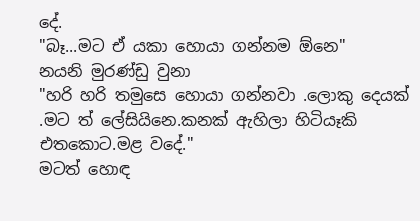දේ.
"බෑ...මට ඒ යකා හොයා ගන්නම ඕනෙ"
නයනි මුරණ්ඩු වුනා
"හරි හරි තමුසෙ හොයා ගන්නවා .ලොකු දෙයක් .මට ත් ලේසියිනෙ.කනක් ඇහිලා හිටියෑකි එතකොට.මළ වදේ."
මටත් හොඳ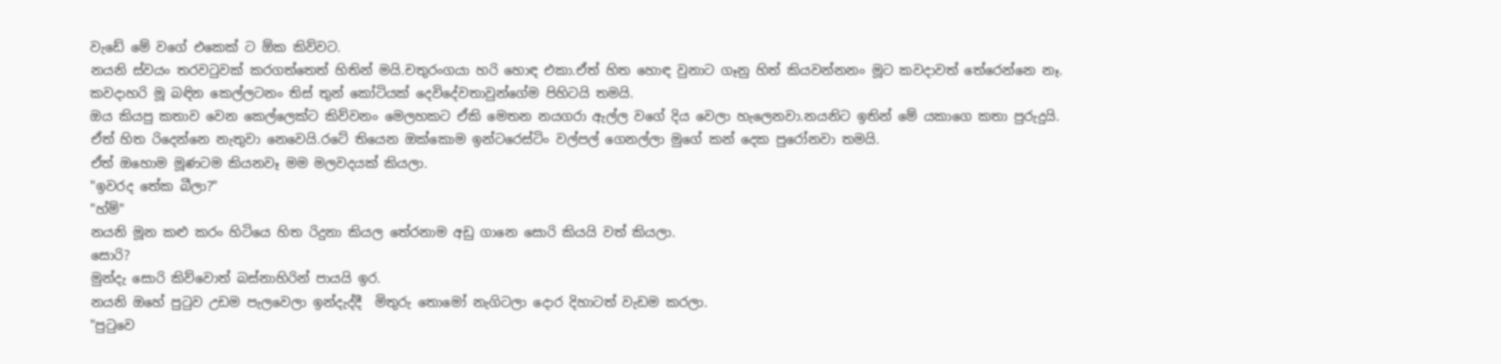වැඩේ මේ වගේ එකෙක් ට ඕක කිව්වට.
නයනි ස්වයං තරවටුවක් කරගත්තෙත් හිතින් මයි.චතුරංගයා හරි හොඳ එකා.ඒත් හිත හොඳ වුනාට ගෑනු හිත් කියවන්නනං මූට කවදාවත් තේරෙන්නෙ නෑ.
කවදාහරි මූ බඳින කෙල්ලටනං තිස් තුන් කෝටියක් දෙවිදේවතාවුන්ගේම පිහිටයි තමයි.
ඔය කියපු කතාව වෙන කෙල්ලෙක්ට කිව්වනං මෙලහකට ඒකි මෙතන නයගරා ඇල්ල වගේ දිය වෙලා හැලෙනවා.නයනිට ඉතින් මේ යකාගෙ කතා පුරුදුයි.
ඒත් හිත රිදෙන්නෙ නැතුවා නෙවෙයි.රටේ තියෙන ඔක්කොම ඉන්ටරෙස්ටිං වල්පල් ගෙනල්ලා මුගේ කන් දෙක පුරෝනවා තමයි.
ඒත් ඔහොම මූණටම කියනවෑ මම මලවදයක් කියලා.
"ඉවරද තේක බීලා?"
"හ්ම්"
නයනි මූන කළු කරං හිටියෙ හිත රිදුනා කියල තේරනාම අඩු ගානෙ සොරි කියයි වත් කියලා.
සොරි?
මුන්දැ සොරි කිව්වොත් බස්නාහිරින් පායයි ඉර.
නයනි ඔහේ පුටුව උඩම පැලවෙලා ඉන්දැද්දී  මිතුරු තොමෝ නැගිටලා දොර දිහාටත් වැඩම කරලා.
"පුටුවෙ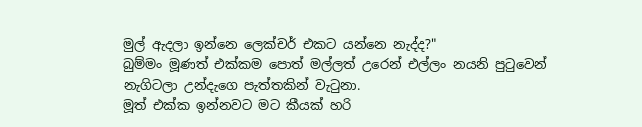මුල් ඇදලා ඉන්නෙ ලෙක්චර් එකට යන්නෙ නැද්ද?"
බුම්මං මූණත් එක්කම පොත් මල්ලත් උරෙන් එල්ලං නයනි පුටුවෙන් නැගිටලා උන්දැගෙ පැත්තකින් වැටුනා.
මූත් එක්ක ඉන්නවට මට කීයක් හරි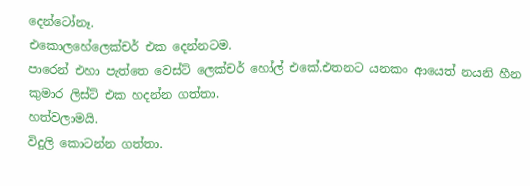දෙන්ටෝනෑ.
එකොලහේලෙක්චර් එක දෙන්නටම.
පාරෙන් එහා පැත්තෙ වෙස්ට් ලෙක්චර් හෝල් එකේ.එතනට යනකං ආයෙත් නයනි හීන කුමාර ලිස්ට් එක හදන්න ගත්තා.
හත්වලාමයි.
විදුලි කොටන්න ගත්තා.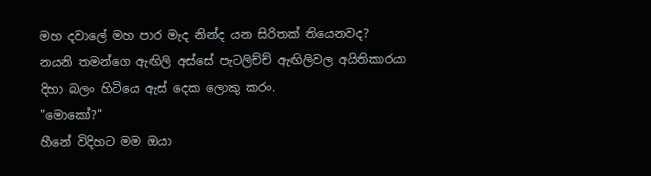මහ දවාලේ මහ පාර මැද නින්ද යන සිරිතක් තියෙනවද?
නයනි තමන්ගෙ ඇඟිලි අස්සේ පැටලිච්ච් ඇඟිලිවල අයිතිකාරයා දිහා බලං හිටියෙ ඇස් දෙක ලොකු කරං.
"මොකෝ?"
හීනේ විදිහට මම ඔයා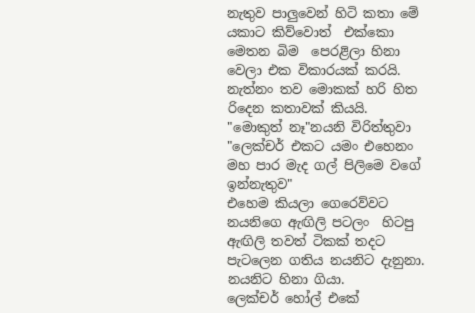නැතුව පාලුවෙන් හිටි කතා මේ යකාට කිව්වොත්  එක්කො මෙතන බිම  පෙරළිලා හිනා වෙලා එක විකාරයක් කරයි.
නැත්නං තව මොකක් හරි හිත රිදෙන කතාවක් කියයි.
"මොකුත් නෑ"නයනි විරිත්තුවා
"ලෙක්චර් එකට යමං එහෙනං මහ පාර මැද ගල් පිලිමෙ වගේ ඉන්නැතුව"
එහෙම කියලා ගෙරෙව්වට නයනිගෙ ඇඟිලි පටලං  හිටපු ඇඟිලි තවත් ටිකක් තදට පැටලෙන ගතිය නයනිට දැනුනා.
නයනිට හිනා ගියා.
ලෙක්චර් හෝල් එකේ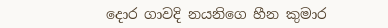දොර ගාවදි නයනිගෙ හීන කුමාර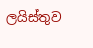ලයිස්තුව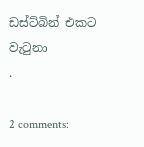ඩස්ට්බින් එකට වැටුනා
.

2 comments: